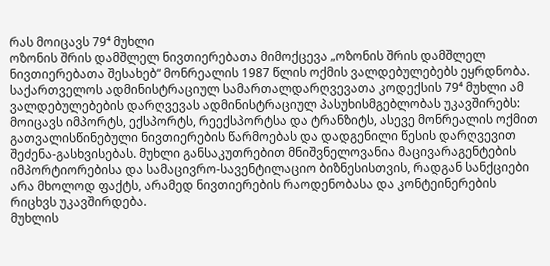რას მოიცავს 79⁴ მუხლი
ოზონის შრის დამშლელ ნივთიერებათა მიმოქცევა „ოზონის შრის დამშლელ ნივთიერებათა შესახებ“ მონრეალის 1987 წლის ოქმის ვალდებულებებს ეყრდნობა. საქართველოს ადმინისტრაციულ სამართალდარღვევათა კოდექსის 79⁴ მუხლი ამ ვალდებულებების დარღვევას ადმინისტრაციულ პასუხისმგებლობას უკავშირებს: მოიცავს იმპორტს, ექსპორტს, რეექსპორტსა და ტრანზიტს, ასევე მონრეალის ოქმით გათვალისწინებული ნივთიერების წარმოებას და დადგენილი წესის დარღვევით შეძენა-გასხვისებას. მუხლი განსაკუთრებით მნიშვნელოვანია მაცივარაგენტების იმპორტიორებისა და სამაცივრო-სავენტილაციო ბიზნესისთვის, რადგან სანქციები არა მხოლოდ ფაქტს, არამედ ნივთიერების რაოდენობასა და კონტეინერების რიცხვს უკავშირდება.
მუხლის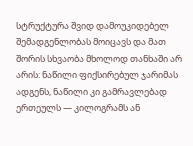სტრუქტურა შვიდ დამოუკიდებელ შემადგენლობას მოიცავს და მათ შორის სხვაობა მხოლოდ თანხაში არ არის: ნაწილი ფიქსირებულ ჯარიმას ადგენს, ნაწილი კი გამრავლებად ერთეულს — კილოგრამს ან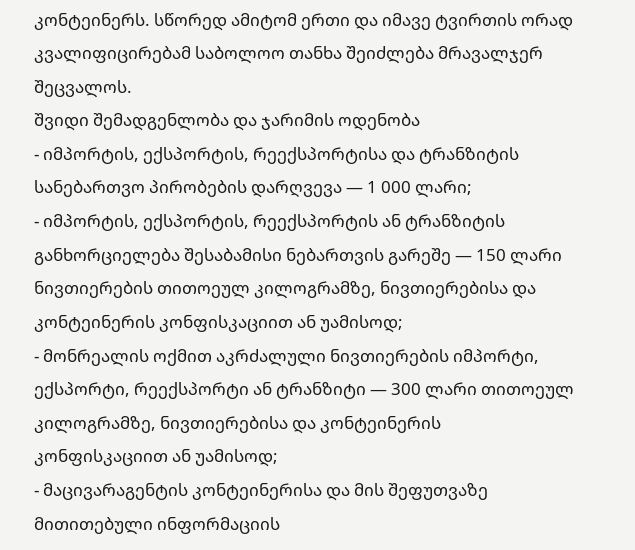კონტეინერს. სწორედ ამიტომ ერთი და იმავე ტვირთის ორად კვალიფიცირებამ საბოლოო თანხა შეიძლება მრავალჯერ შეცვალოს.
შვიდი შემადგენლობა და ჯარიმის ოდენობა
- იმპორტის, ექსპორტის, რეექსპორტისა და ტრანზიტის სანებართვო პირობების დარღვევა — 1 000 ლარი;
- იმპორტის, ექსპორტის, რეექსპორტის ან ტრანზიტის განხორციელება შესაბამისი ნებართვის გარეშე — 150 ლარი ნივთიერების თითოეულ კილოგრამზე, ნივთიერებისა და კონტეინერის კონფისკაციით ან უამისოდ;
- მონრეალის ოქმით აკრძალული ნივთიერების იმპორტი, ექსპორტი, რეექსპორტი ან ტრანზიტი — 300 ლარი თითოეულ კილოგრამზე, ნივთიერებისა და კონტეინერის კონფისკაციით ან უამისოდ;
- მაცივარაგენტის კონტეინერისა და მის შეფუთვაზე მითითებული ინფორმაციის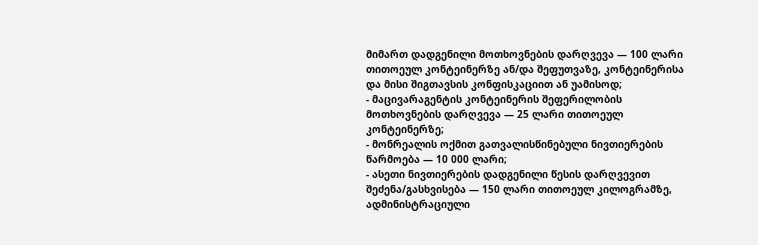მიმართ დადგენილი მოთხოვნების დარღვევა — 100 ლარი თითოეულ კონტეინერზე ან/და შეფუთვაზე, კონტეინერისა და მისი შიგთავსის კონფისკაციით ან უამისოდ;
- მაცივარაგენტის კონტეინერის შეფერილობის მოთხოვნების დარღვევა — 25 ლარი თითოეულ კონტეინერზე;
- მონრეალის ოქმით გათვალისწინებული ნივთიერების წარმოება — 10 000 ლარი;
- ასეთი ნივთიერების დადგენილი წესის დარღვევით შეძენა/გასხვისება — 150 ლარი თითოეულ კილოგრამზე, ადმინისტრაციული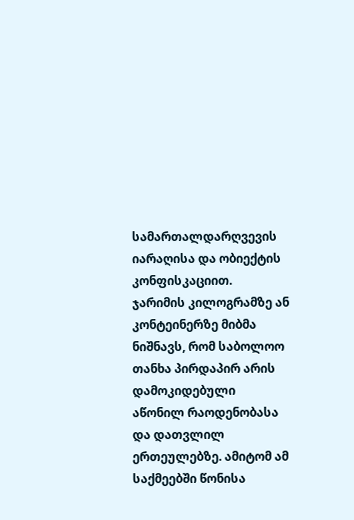სამართალდარღვევის იარაღისა და ობიექტის კონფისკაციით.
ჯარიმის კილოგრამზე ან კონტეინერზე მიბმა ნიშნავს, რომ საბოლოო თანხა პირდაპირ არის დამოკიდებული აწონილ რაოდენობასა და დათვლილ ერთეულებზე. ამიტომ ამ საქმეებში წონისა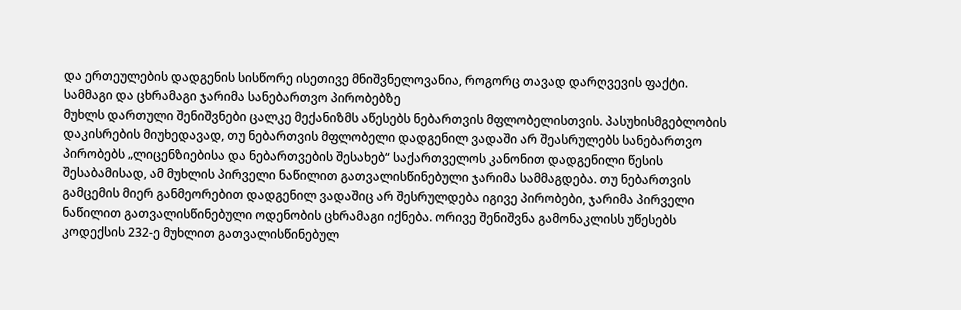და ერთეულების დადგენის სისწორე ისეთივე მნიშვნელოვანია, როგორც თავად დარღვევის ფაქტი.
სამმაგი და ცხრამაგი ჯარიმა სანებართვო პირობებზე
მუხლს დართული შენიშვნები ცალკე მექანიზმს აწესებს ნებართვის მფლობელისთვის. პასუხისმგებლობის დაკისრების მიუხედავად, თუ ნებართვის მფლობელი დადგენილ ვადაში არ შეასრულებს სანებართვო პირობებს „ლიცენზიებისა და ნებართვების შესახებ“ საქართველოს კანონით დადგენილი წესის შესაბამისად, ამ მუხლის პირველი ნაწილით გათვალისწინებული ჯარიმა სამმაგდება. თუ ნებართვის გამცემის მიერ განმეორებით დადგენილ ვადაშიც არ შესრულდება იგივე პირობები, ჯარიმა პირველი ნაწილით გათვალისწინებული ოდენობის ცხრამაგი იქნება. ორივე შენიშვნა გამონაკლისს უწესებს კოდექსის 232-ე მუხლით გათვალისწინებულ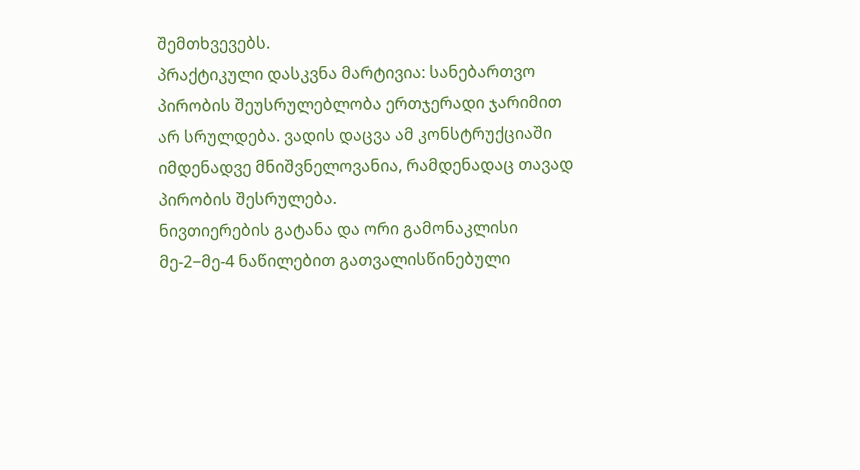შემთხვევებს.
პრაქტიკული დასკვნა მარტივია: სანებართვო პირობის შეუსრულებლობა ერთჯერადი ჯარიმით არ სრულდება. ვადის დაცვა ამ კონსტრუქციაში იმდენადვე მნიშვნელოვანია, რამდენადაც თავად პირობის შესრულება.
ნივთიერების გატანა და ორი გამონაკლისი
მე-2−მე-4 ნაწილებით გათვალისწინებული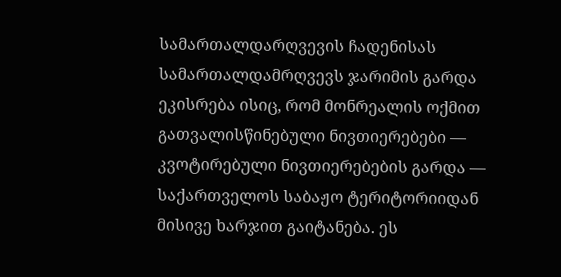სამართალდარღვევის ჩადენისას სამართალდამრღვევს ჯარიმის გარდა ეკისრება ისიც, რომ მონრეალის ოქმით გათვალისწინებული ნივთიერებები — კვოტირებული ნივთიერებების გარდა — საქართველოს საბაჟო ტერიტორიიდან მისივე ხარჯით გაიტანება. ეს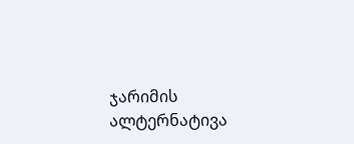ჯარიმის ალტერნატივა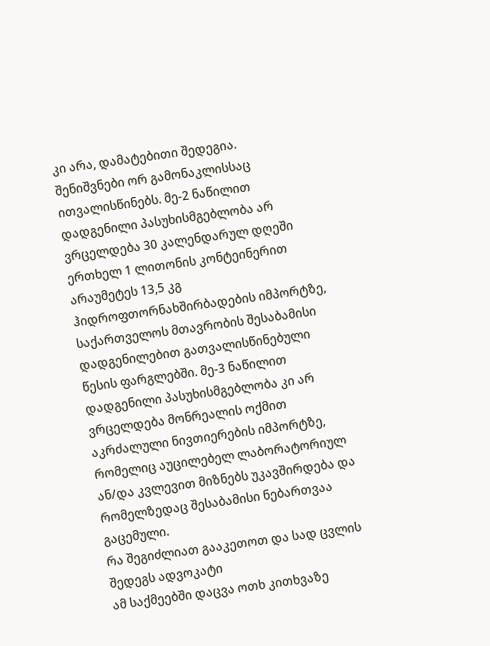კი არა, დამატებითი შედეგია.
შენიშვნები ორ გამონაკლისსაც ითვალისწინებს. მე-2 ნაწილით დადგენილი პასუხისმგებლობა არ ვრცელდება 30 კალენდარულ დღეში ერთხელ 1 ლითონის კონტეინერით არაუმეტეს 13,5 კგ ჰიდროფთორნახშირბადების იმპორტზე, საქართველოს მთავრობის შესაბამისი დადგენილებით გათვალისწინებული წესის ფარგლებში. მე-3 ნაწილით დადგენილი პასუხისმგებლობა კი არ ვრცელდება მონრეალის ოქმით აკრძალული ნივთიერების იმპორტზე, რომელიც აუცილებელ ლაბორატორიულ ან/და კვლევით მიზნებს უკავშირდება და რომელზედაც შესაბამისი ნებართვაა გაცემული.
რა შეგიძლიათ გააკეთოთ და სად ცვლის შედეგს ადვოკატი
ამ საქმეებში დაცვა ოთხ კითხვაზე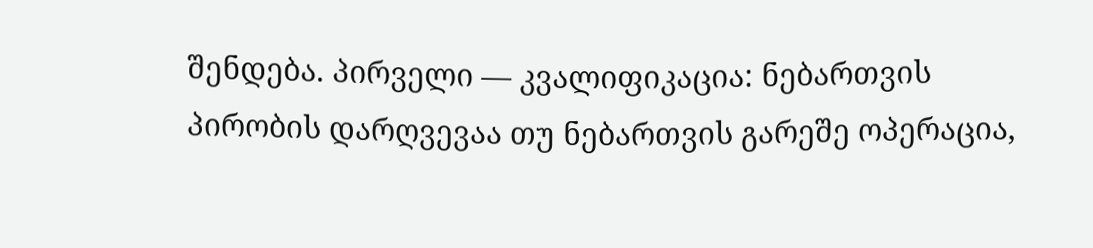შენდება. პირველი — კვალიფიკაცია: ნებართვის პირობის დარღვევაა თუ ნებართვის გარეშე ოპერაცია,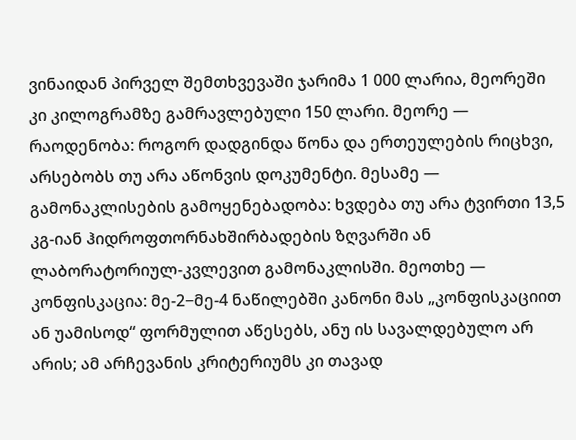ვინაიდან პირველ შემთხვევაში ჯარიმა 1 000 ლარია, მეორეში კი კილოგრამზე გამრავლებული 150 ლარი. მეორე — რაოდენობა: როგორ დადგინდა წონა და ერთეულების რიცხვი, არსებობს თუ არა აწონვის დოკუმენტი. მესამე — გამონაკლისების გამოყენებადობა: ხვდება თუ არა ტვირთი 13,5 კგ-იან ჰიდროფთორნახშირბადების ზღვარში ან ლაბორატორიულ-კვლევით გამონაკლისში. მეოთხე — კონფისკაცია: მე-2−მე-4 ნაწილებში კანონი მას „კონფისკაციით ან უამისოდ“ ფორმულით აწესებს, ანუ ის სავალდებულო არ არის; ამ არჩევანის კრიტერიუმს კი თავად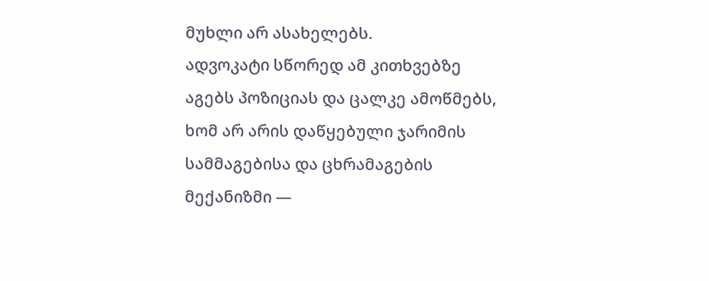მუხლი არ ასახელებს.
ადვოკატი სწორედ ამ კითხვებზე აგებს პოზიციას და ცალკე ამოწმებს, ხომ არ არის დაწყებული ჯარიმის სამმაგებისა და ცხრამაგების მექანიზმი —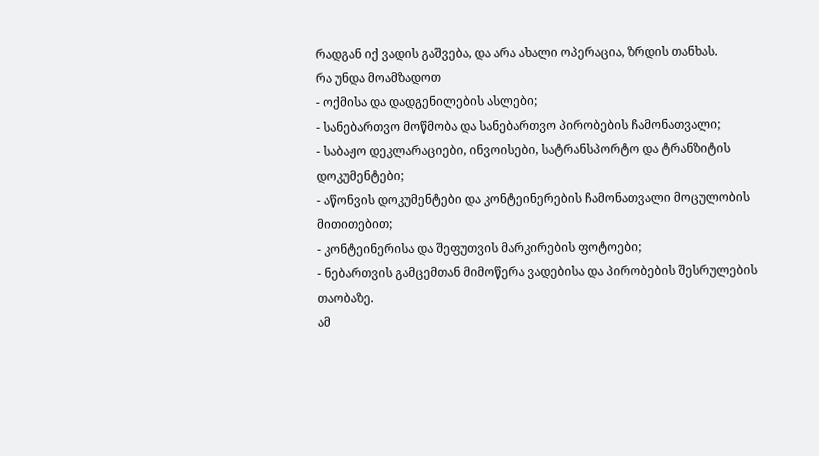რადგან იქ ვადის გაშვება, და არა ახალი ოპერაცია, ზრდის თანხას.
რა უნდა მოამზადოთ
- ოქმისა და დადგენილების ასლები;
- სანებართვო მოწმობა და სანებართვო პირობების ჩამონათვალი;
- საბაჟო დეკლარაციები, ინვოისები, სატრანსპორტო და ტრანზიტის დოკუმენტები;
- აწონვის დოკუმენტები და კონტეინერების ჩამონათვალი მოცულობის მითითებით;
- კონტეინერისა და შეფუთვის მარკირების ფოტოები;
- ნებართვის გამცემთან მიმოწერა ვადებისა და პირობების შესრულების თაობაზე.
ამ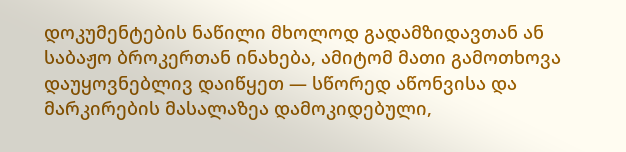დოკუმენტების ნაწილი მხოლოდ გადამზიდავთან ან საბაჟო ბროკერთან ინახება, ამიტომ მათი გამოთხოვა დაუყოვნებლივ დაიწყეთ — სწორედ აწონვისა და მარკირების მასალაზეა დამოკიდებული,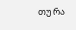თუ რა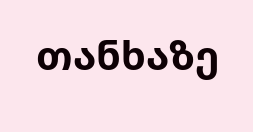თანხაზე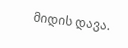მიდის დავა.